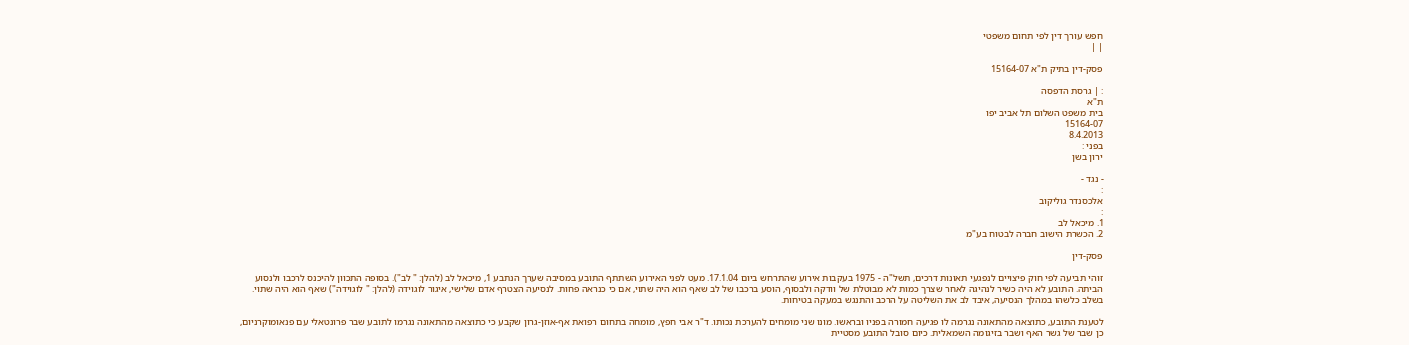חפש עורך דין לפי תחום משפטי
| |

פסק-דין בתיק ת"א 15164-07

: | גרסת הדפסה
ת"א
בית משפט השלום תל אביב יפו
15164-07
8.4.2013
בפני :
ירון בשן

- נגד -
:
אלכסנדר גוליקוב
:
1. מיכאל לב
2. הכשרת הישוב חברה לבטוח בע"מ

פסק-דין

זוהי תביעה לפי חוק פיצויים לנפגעי תאונות דרכים, תשל"ה - 1975 בעקבות אירוע שהתרחש ביום 17.1.04. מעט לפני האירוע השתתף התובע במסיבה שערך הנתבע 1, מיכאל לב (להלן: " לב"). בסופה התכוון להיכנס לרכבו ולנסוע הביתה. התובע לא היה כשיר לנהיגה לאחר שצרך כמות לא מבוטלת של וודקה ולבסוף, הוסע ברכבו של לב שאף הוא היה שתוי, אם כי כנראה פחות. לנסיעה הצטרף אדם שלישי, איגור לוגוידה (להלן: " לוגוידה") שאף הוא היה שתוי. בשלב כלשהו במהלך הנסיעה, איבד לב את השליטה על הרכב והתנגש במעקה בטיחות.

לטענת התובע, כתוצאה מהתאונה נגרמה לו פגיעה חמורה בפניו ובראשו. מונו שני מומחים להערכת נכותו. ד"ר אבי חפץ, מומחה בתחום רפואת אף-אוזן-גרון שקבע כי כתוצאה מהתאונה נגרמו לתובע שבר פרונטאלי עם פנאומוקרניום, כן שבר של גשר האף ושבר בזיגומה השמאלית. כיום סובל התובע מסטיית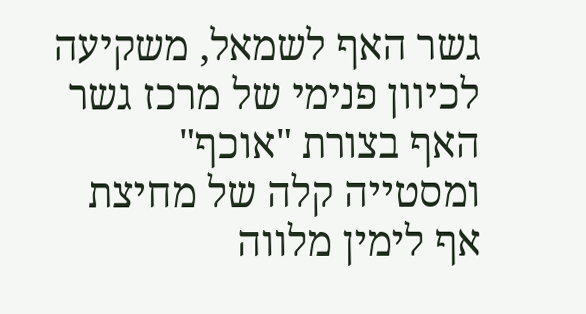גשר האף לשמאל, משקיעה לכיוון פנימי של מרכז גשר האף בצורת "אוכף" ומסטייה קלה של מחיצת אף לימין מלווה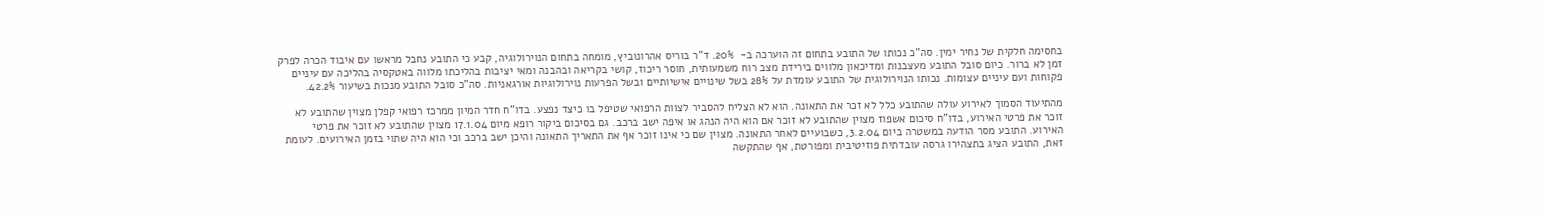בחסימה חלקית של נחיר ימין. סה"כ נכותו של התובע בתחום זה הוערכה ב-  20%. ד"ר בוריס אהרונוביץ, מומחה בתחום הנוירולוגיה, קבע כי התובע נחבל מראשו עם איבוד הכרה לפרק זמן לא ברור. כיום סובל התובע מעצבנות ומדיכאון מלווים בירידת מצב רוח משמעותית, חוסר ריכוז, קושי בקריאה ובהבנה ומאי יציבות בהליכתו מלווה באטקסיה בהליכה עם עיניים פקוחות ועם עיניים עצומות. נכותו הנוירולוגית של התובע עומדת על 28% בשל שינויים אישיותיים ובשל הפרעות נוירולוגיות אורגאניות. סה"כ סובל התובע מנכות בשיעור 42.2%.

מהתיעוד הסמוך לאירוע עולה שהתובע כלל לא זכר את התאונה. הוא לא הצליח להסביר לצוות הרפואי שטיפל בו כיצד נפצע. בדו"ח חדר המיון ממרכז רפואי קפלן מצוין שהתובע לא זוכר את פרטי האירוע, בדו"ח סיכום אשפוז מצוין שהתובע לא זוכר אם הוא היה הנהג או איפה ישב ברכב. גם בסיכום ביקור רופא מיום 17.1.04 מצוין שהתובע לא זוכר את פרטי האירוע. התובע מסר הודעה במשטרה ביום 3.2.04, כשבועיים לאחר התאונה. מצוין שם כי אינו זוכר אף את התאריך התאונה והיכן ישב ברכב וכי הוא היה שתוי בזמן האירועים. לעומת זאת, התובע הציג בתצהירו גרסה עובדתית פוזיטיבית ומפורטת, אף שהתקשה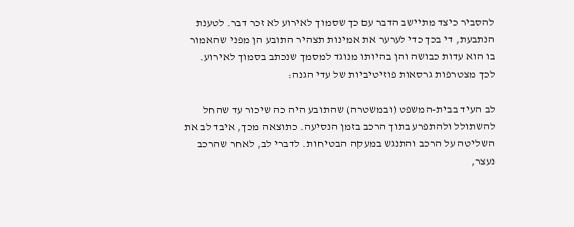להסביר כיצד מתיישב הדבר עם כך שסמוך לאירוע לא זכר דבר. לטענת הנתבעת, די בכך כדי לערער את אמינות תצהיר התובע הן מפני שהאמור בו הוא עדות כבושה והן בהיותו מנוגד למסמך שנכתב בסמוך לאירוע. לכך מצטרפות גרסאות פוזיטיביות של עדי הגנה:

לב העיד בבית-המשפט (ובמשטרה) שהתובע היה כה שיכור עד שהחל להשתולל ולהתפרע בתוך הרכב בזמן הנסיעה. כתוצאה מכך, איבד לב את השליטה על הרכב והתנגש במעקה הבטיחות. לדברי לב, לאחר שהרכב נעצר,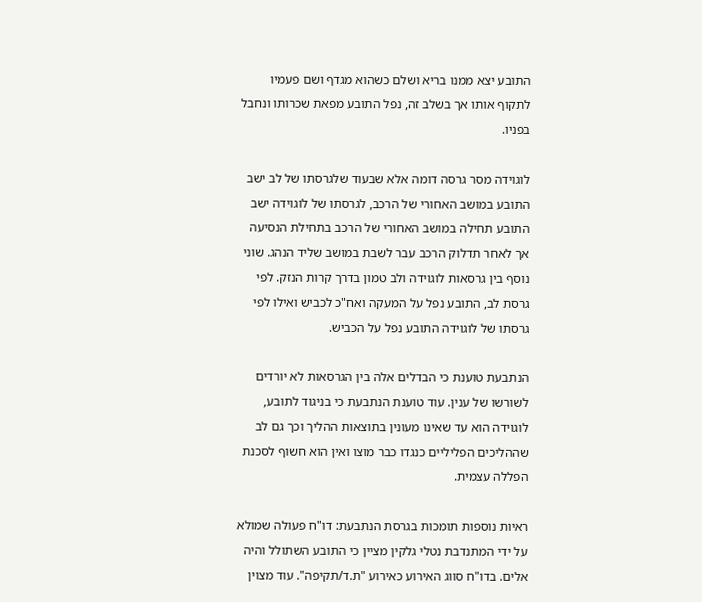התובע יצא ממנו בריא ושלם כשהוא מגדף ושם פעמיו לתקוף אותו אך בשלב זה, נפל התובע מפאת שכרותו ונחבל בפניו.

לוגוידה מסר גרסה דומה אלא שבעוד שלגרסתו של לב ישב התובע במושב האחורי של הרכב, לגרסתו של לוגוידה ישב התובע תחילה במושב האחורי של הרכב בתחילת הנסיעה אך לאחר תדלוק הרכב עבר לשבת במושב שליד הנהג. שוני נוסף בין גרסאות לוגוידה ולב טמון בדרך קרות הנזק. לפי גרסת לב, התובע נפל על המעקה ואח"כ לכביש ואילו לפי גרסתו של לוגוידה התובע נפל על הכביש.

הנתבעת טוענת כי הבדלים אלה בין הגרסאות לא יורדים לשורשו של ענין. עוד טוענת הנתבעת כי בניגוד לתובע, לוגוידה הוא עד שאינו מעונין בתוצאות ההליך וכך גם לב שההליכים הפליליים כנגדו כבר מוצו ואין הוא חשוף לסכנת הפללה עצמית.

ראיות נוספות תומכות בגרסת הנתבעת: דו"ח פעולה שמולא על ידי המתנדבת נטלי גלקין מציין כי התובע השתולל והיה אלים. בדו"ח סווג האירוע כאירוע "ת.ד/תקיפה". עוד מצוין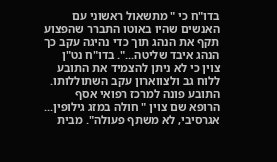בדו"ח כי " מתשאול ראשוני עם האנשים שהיו באוטו התברר שהפצוע תקף את הנהג תוך כדי נהיגה עקב כך הנהג איבד שליטה...". בדו"ח נט"ן צוין כי לא ניתן להצמיד את התובע ללוח גב ולצווארון עקב השתוללותו. התובע פונה למרכז רפואי אסף הרופא שם צוין " חולה במזג גילופין... אגרסיבי, לא משתף פעולה". מבית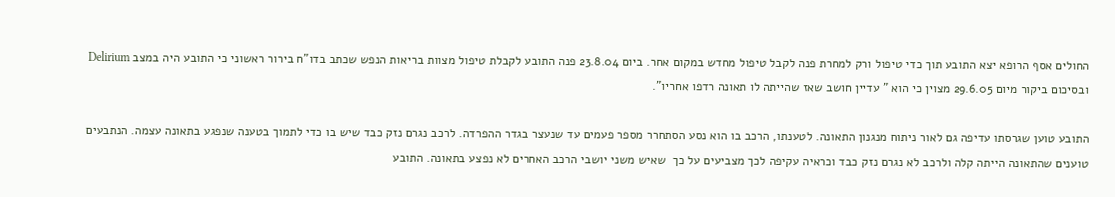החולים אסף הרופא יצא התובע תוך כדי טיפול ורק למחרת פנה לקבל טיפול מחדש במקום אחר. ביום 23.8.04 פנה התובע לקבלת טיפול מצוות בריאות הנפש שכתב בדו"ח בירור ראשוני כי התובע היה במצב Delirium ובסיכום ביקור מיום 29.6.05 מצוין כי הוא " עדיין חושב שאז שהייתה לו תאונה רדפו אחריו".

התובע טוען שגרסתו עדיפה גם לאור ניתוח מנגנון התאונה. לטענתו, הרכב בו הוא נסע הסתחרר מספר פעמים עד שנעצר בגדר ההפרדה. לרכב נגרם נזק כבד שיש בו כדי לתמוך בטענה שנפגע בתאונה עצמה. הנתבעים טוענים שהתאונה הייתה קלה ולרכב לא נגרם נזק כבד וכראיה עקיפה לכך מצביעים על כך  שאיש משני יושבי הרכב האחרים לא נפצע בתאונה. התובע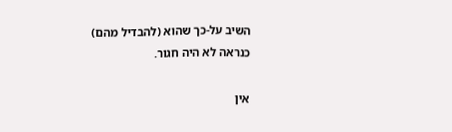השיב על-כך שהוא (להבדיל מהם)  כנראה לא היה חגור.

אין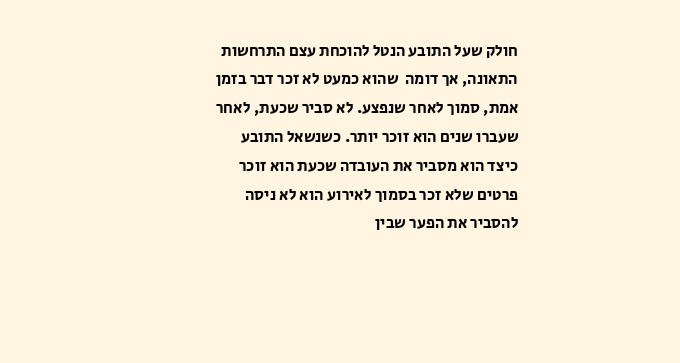חולק שעל התובע הנטל להוכחת עצם התרחשות התאונה, אך דומה  שהוא כמעט לא זכר דבר בזמן אמת, סמוך לאחר שנפצע. לא סביר שכעת, לאחר שעברו שנים הוא זוכר יותר. כשנשאל התובע כיצד הוא מסביר את העובדה שכעת הוא זוכר פרטים שלא זכר בסמוך לאירוע הוא לא ניסה להסביר את הפער שבין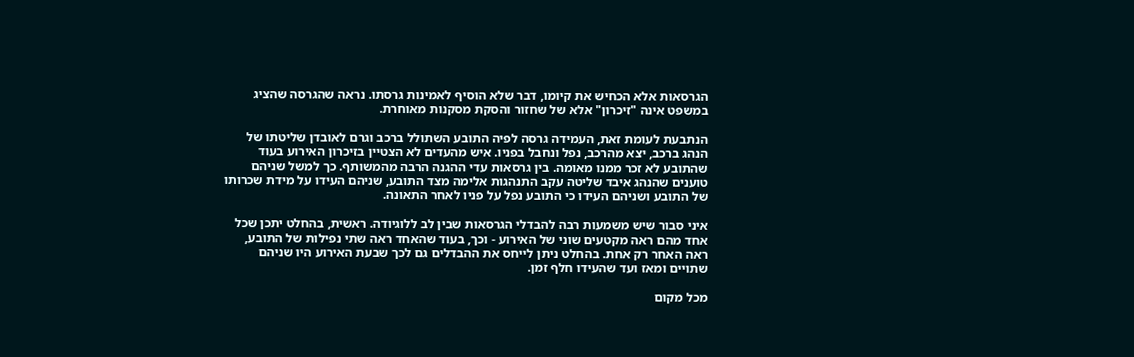הגרסאות אלא הכחיש את קיומו, דבר שלא הוסיף לאמינות גרסתו. נראה שהגרסה שהציג במשפט אינה "זיכרון" אלא של שחזור והסקת מסקנות מאוחרת.

הנתבעת לעומת זאת, העמידה גרסה לפיה התובע השתולל ברכב וגרם לאובדן שליטתו של הנהג ברכב, יצא מהרכב, נפל ונחבל בפניו. איש מהעדים לא הצטיין בזיכרון האירוע בעוד שהתובע לא זכר ממנו מאומה. בין גרסאות עדי ההגנה הרבה מהמשותף. כך למשל שניהם טוענים שהנהג איבד שליטה עקב התנהגות אלימה מצד התובע, שניהם העידו על מידת שכרותו של התובע ושניהם העידו כי התובע נפל על פניו לאחר התאונה.

איני סבור שיש משמעות רבה להבדלי הגרסאות שבין לב ללוגיודה. ראשית, בהחלט יתכן שכל אחד מהם ראה מקטעים שוני של האירוע - וכך, בעוד שהאחד ראה שתי נפילות של התובע, ראה האחר רק אחת. בהחלט ניתן לייחס את ההבדלים גם לכך שבעת האירוע היו שניהם שתויים ומאז ועד שהעידו חלף זמן.

מכל מקום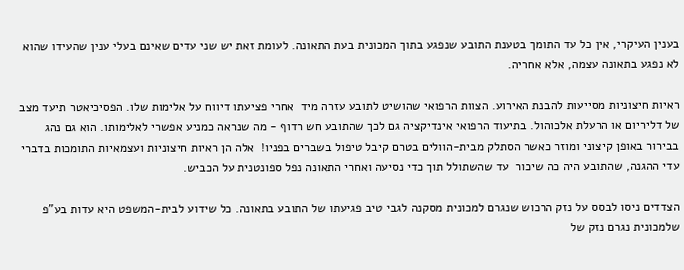בענין העיקרי, אין כל עד התומך בטענת התובע שנפגע בתוך המכונית בעת התאונה. לעומת זאת יש שני עדים שאינם בעלי ענין שהעידו שהוא לא נפגע בתאונה עצמה, אלא אחריה.

ראיות חיצוניות מסייעות להבנת האירוע. הצוות הרפואי שהושיט לתובע עזרה מיד  אחרי פציעתו דיווח על אלימות שלו. הפסיכיאטר תיעד מצב של דליריום או הרעלת אלכוהול. בתיעוד הרפואי אינדיקציה גם לכך שהתובע חש רדוף - מה שנראה כמניע אפשרי לאלימותו. הוא גם נהג בבירור באופן קיצוני ומוזר כאשר הסתלק מבית-הוולים בטרם קיבל טיפול בשברים בפניו!  אלה הן ראיות חיצוניות ועצמאיות התומכות בדברי עדי ההגנה, שהתובע היה כה שיכור  עד שהשתולל תוך כדי נסיעה ואחרי התאונה נפל ספונטנית על הכביש.

הצדדים ניסו לבסס על נזק הרכוש שנגרם למכונית מסקנה לגבי טיב פגיעתו של התובע בתאונה. כל שידוע לבית-המשפט היא עדות בע"פ שלמכונית נגרם נזק של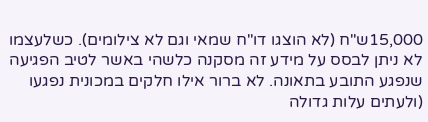15,000ש"ח (לא הוצגו דו"ח שמאי וגם לא צילומים). כשלעצמו לא ניתן לבסס על מידע זה מסקנה כלשהי באשר לטיב הפגיעה שנפגע התובע בתאונה. לא ברור אילו חלקים במכונית נפגעו (ולעתים עלות גדולה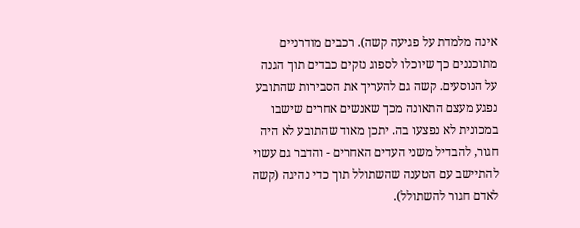אינה מלמדת על פגיעה קשה). רכבים מודרניים מתוכננים כך שיוכלו לספוג נזקים כבדים תוך הגנה על הנוסעים. קשה גם להעריך את הסבירות שהתובע נפגע מעצם התאונה מכך שאנשים אחרים שישבו במכונית לא נפצעו בה. יתכן מאוד שהתובע לא היה חגור, להבדיל משני העדים האחרים - והדבר גם עשוי להתיישב עם הטענה שהשתולל תוך כדי נהיגה (קשה לאדם חגור להשתולל).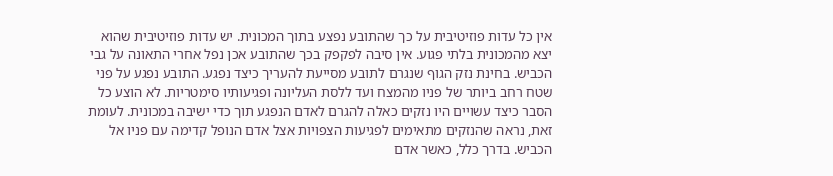אין כל עדות פוזיטיבית על כך שהתובע נפצע בתוך המכונית. יש עדות פוזיטיבית שהוא יצא מהמכונית בלתי פגוע. אין סיבה לפקפק בכך שהתובע אכן נפל אחרי התאונה על גבי הכביש. בחינת נזק הגוף שנגרם לתובע מסייעת להעריך כיצד נפגע. התובע נפגע על פני שטח רחב ביותר של פניו מהמצח ועד ללסת העליונה ופגיעותיו סימטריות. לא הוצע כל הסבר כיצד עשויים היו נזקים כאלה להגרם לאדם הנפגע תוך כדי ישיבה במכונית. לעומת זאת, נראה שהנזקים מתאימים לפגיעות הצפויות אצל אדם הנופל קדימה עם פניו אל הכביש. בדרך כלל, כאשר אדם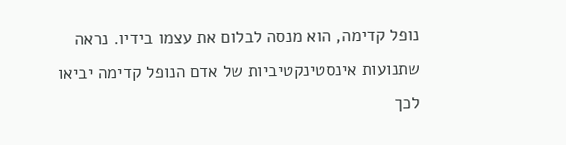נופל קדימה, הוא מנסה לבלום את עצמו בידיו. נראה שתנועות אינסטינקטיביות של אדם הנופל קדימה יביאו לכך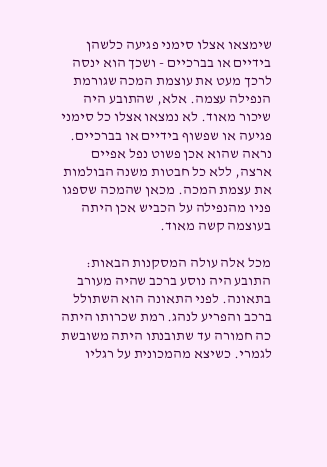שימצאו אצלו סימני פגיעה כלשהן בידיים או בברכיים - ושכך הוא ינסה לרכך מעט את עוצמת המכה שגורמת הנפילה עצמה. אלא, שהתובע היה שיכור מאוד. לא נמצאו אצלו כל סימני פגיעה או שפשוף בידיים או בברכיים. נראה שהוא אכן פשוט נפל אפיים ארצה, ללא כל חבטות משנה הבולמות את עצמת המכה. מכאן שהמכה שספגו פניו מהנפילה על הכביש אכן היתה בעוצמה קשה מאוד.

מכל אלה עולה המסקנות הבאות: התובע היה נוסע ברכב שהיה מעורב בתאונה. לפני התאונה הוא השתולל ברכב והפריע לנהג. רמת שכרותו היתה כה חמורה עד שתובנתו היתה משובשת לגמרי. כשיצא מהמכונית על רגליו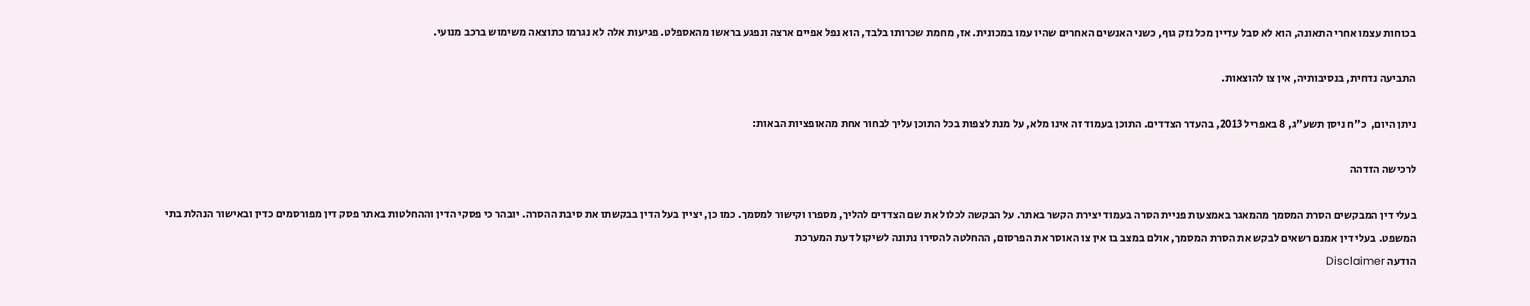בכוחות עצמו אחרי התאונה, הוא לא סבל עדיין מכל נזק גוף, כשני האנשים האחרים שהיו עמו במכונית. אז, מחמת שכרותו בלבד, הוא נפל אפיים ארצה ונפגע בראשו מהאספלט. פגיעות אלה לא נגרמו כתוצאה משימוש ברכב מנועי.

התביעה נדחית, בנסיבותיה, אין צו להוצאות.

ניתן היום,  כ"ח ניסן תשע"ג, 8 באפריל 2013, בהעדר הצדדים. התוכן בעמוד זה אינו מלא, על מנת לצפות בכל התוכן עליך לבחור אחת מהאופציות הבאות:

לרכישה הזדהה

בעלי דין המבקשים הסרת המסמך מהמאגר באמצעות פניית הסרה בעמוד יצירת הקשר באתר. על הבקשה לכלול את שם הצדדים להליך, מספרו וקישור למסמך. כמו כן, יציין בעל הדין בבקשתו את סיבת ההסרה. יובהר כי פסקי הדין וההחלטות באתר פסק דין מפורסמים כדין ובאישור הנהלת בתי המשפט. בעלי דין אמנם רשאים לבקש את הסרת המסמך, אולם במצב בו אין צו האוסר את הפרסום, ההחלטה להסירו נתונה לשיקול דעת המערכת
הודעה Disclaimer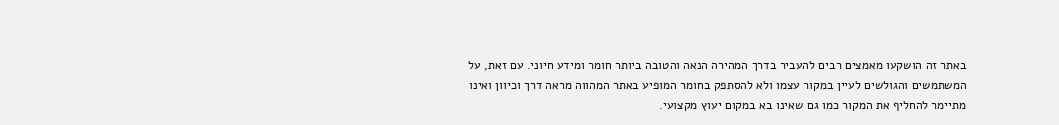באתר זה הושקעו מאמצים רבים להעביר בדרך המהירה הנאה והטובה ביותר חומר ומידע חיוני. עם זאת, על המשתמשים והגולשים לעיין במקור עצמו ולא להסתפק בחומר המופיע באתר המהווה מראה דרך וכיוון ואינו מתיימר להחליף את המקור כמו גם שאינו בא במקום יעוץ מקצועי.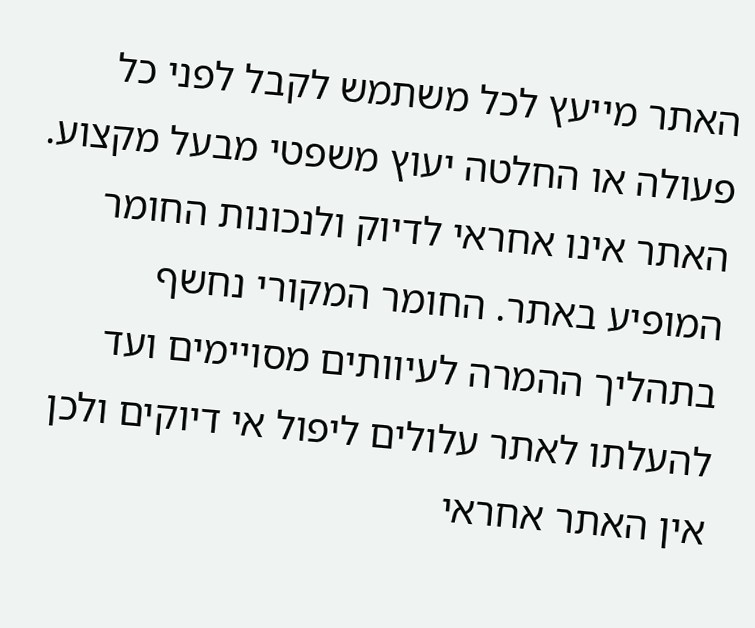האתר מייעץ לכל משתמש לקבל לפני כל פעולה או החלטה יעוץ משפטי מבעל מקצוע. האתר אינו אחראי לדיוק ולנכונות החומר המופיע באתר. החומר המקורי נחשף בתהליך ההמרה לעיוותים מסויימים ועד להעלתו לאתר עלולים ליפול אי דיוקים ולכן אין האתר אחראי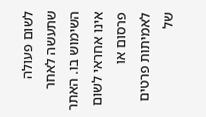לשום פעולה שתעשה לאחר השימוש בו. האתר אינו אחראי לשום פרסום או לאמיתות פרטים של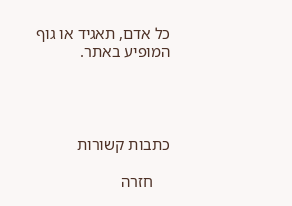כל אדם, תאגיד או גוף המופיע באתר.




כתבות קשורות

    חזרה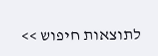לתוצאות חיפוש >>